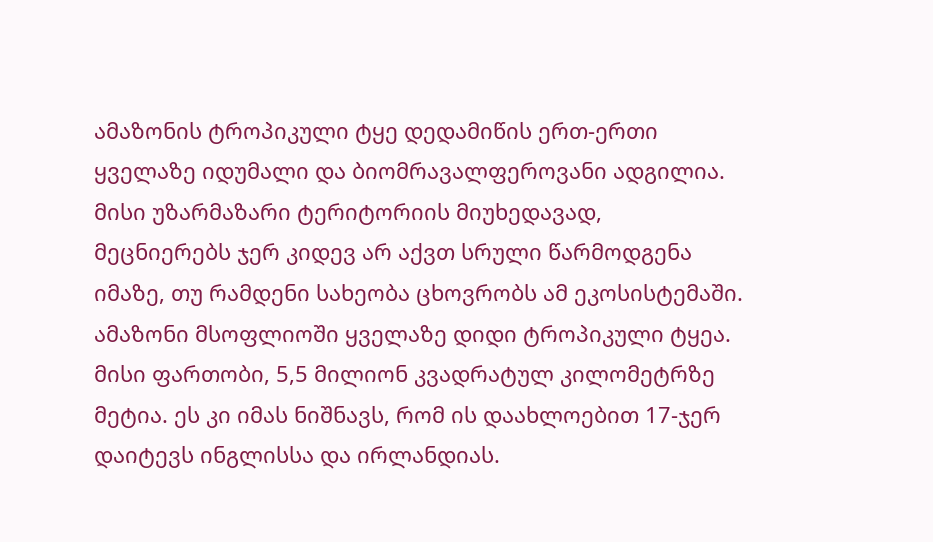ამაზონის ტროპიკული ტყე დედამიწის ერთ-ერთი ყველაზე იდუმალი და ბიომრავალფეროვანი ადგილია. მისი უზარმაზარი ტერიტორიის მიუხედავად, მეცნიერებს ჯერ კიდევ არ აქვთ სრული წარმოდგენა იმაზე, თუ რამდენი სახეობა ცხოვრობს ამ ეკოსისტემაში.
ამაზონი მსოფლიოში ყველაზე დიდი ტროპიკული ტყეა. მისი ფართობი, 5,5 მილიონ კვადრატულ კილომეტრზე მეტია. ეს კი იმას ნიშნავს, რომ ის დაახლოებით 17-ჯერ დაიტევს ინგლისსა და ირლანდიას.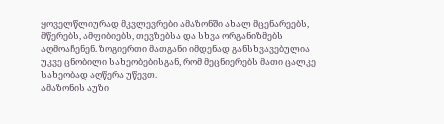ყოველწლიურად მკვლევრები ამაზონში ახალ მცენარეებს, მწერებს, ამფიბიებს, თევზებსა და სხვა ორგანიზმებს აღმოაჩენენ. ზოგიერთი მათგანი იმდენად განსხვავებულია უკვე ცნობილი სახეობებისგან, რომ მეცნიერებს მათი ცალკე სახეობად აღწერა უწევთ.
ამაზონის აუზი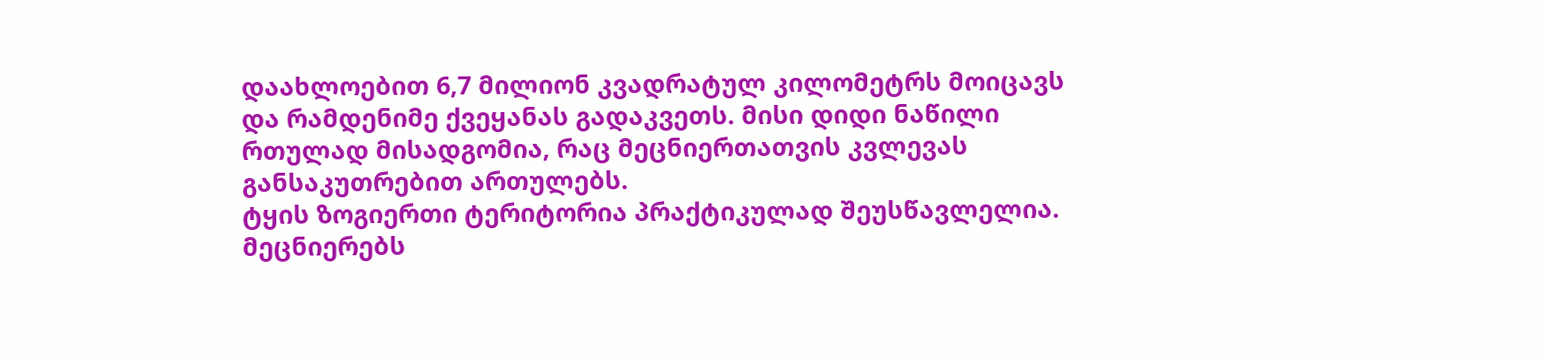დაახლოებით 6,7 მილიონ კვადრატულ კილომეტრს მოიცავს და რამდენიმე ქვეყანას გადაკვეთს. მისი დიდი ნაწილი რთულად მისადგომია, რაც მეცნიერთათვის კვლევას განსაკუთრებით ართულებს.
ტყის ზოგიერთი ტერიტორია პრაქტიკულად შეუსწავლელია. მეცნიერებს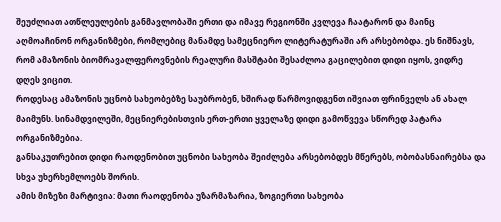შეუძლიათ ათწლეულების განმავლობაში ერთი და იმავე რეგიონში კვლევა ჩაატარონ და მაინც აღმოაჩინონ ორგანიზმები, რომლებიც მანამდე სამეცნიერო ლიტერატურაში არ არსებობდა. ეს ნიშნავს, რომ ამაზონის ბიომრავალფეროვნების რეალური მასშტაბი შესაძლოა გაცილებით დიდი იყოს, ვიდრე დღეს ვიცით.
როდესაც ამაზონის უცნობ სახეობებზე საუბრობენ, ხშირად წარმოვიდგენთ იშვიათ ფრინველს ან ახალ მაიმუნს. სინამდვილეში, მეცნიერებისთვის ერთ-ერთი ყველაზე დიდი გამოწვევა სწორედ პატარა ორგანიზმებია.
განსაკუთრებით დიდი რაოდენობით უცნობი სახეობა შეიძლება არსებობდეს მწერებს, ობობასნაირებსა და სხვა უხერხემლოებს შორის.
ამის მიზეზი მარტივია: მათი რაოდენობა უზარმაზარია, ზოგიერთი სახეობა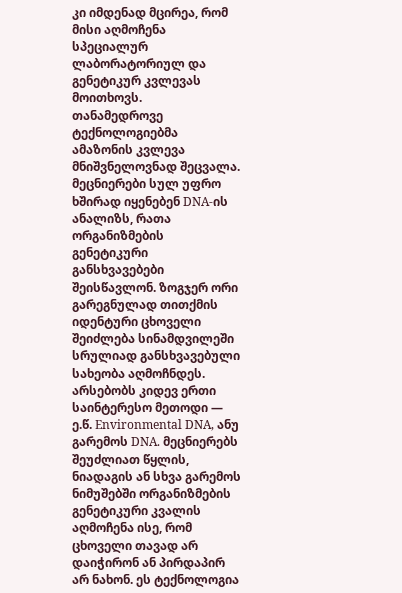კი იმდენად მცირეა, რომ მისი აღმოჩენა სპეციალურ ლაბორატორიულ და გენეტიკურ კვლევას მოითხოვს.
თანამედროვე ტექნოლოგიებმა ამაზონის კვლევა მნიშვნელოვნად შეცვალა.
მეცნიერები სულ უფრო ხშირად იყენებენ DNA-ის ანალიზს, რათა ორგანიზმების გენეტიკური განსხვავებები შეისწავლონ. ზოგჯერ ორი გარეგნულად თითქმის იდენტური ცხოველი შეიძლება სინამდვილეში სრულიად განსხვავებული სახეობა აღმოჩნდეს.
არსებობს კიდევ ერთი საინტერესო მეთოდი — ე.წ. Environmental DNA, ანუ გარემოს DNA. მეცნიერებს შეუძლიათ წყლის, ნიადაგის ან სხვა გარემოს ნიმუშებში ორგანიზმების გენეტიკური კვალის აღმოჩენა ისე, რომ ცხოველი თავად არ დაიჭირონ ან პირდაპირ არ ნახონ. ეს ტექნოლოგია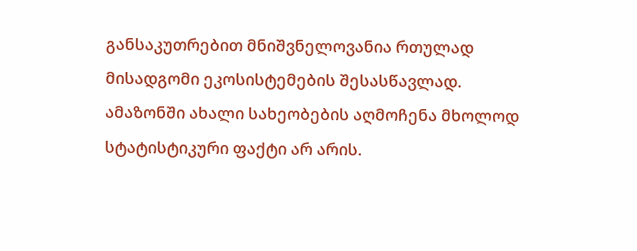განსაკუთრებით მნიშვნელოვანია რთულად მისადგომი ეკოსისტემების შესასწავლად.
ამაზონში ახალი სახეობების აღმოჩენა მხოლოდ სტატისტიკური ფაქტი არ არის.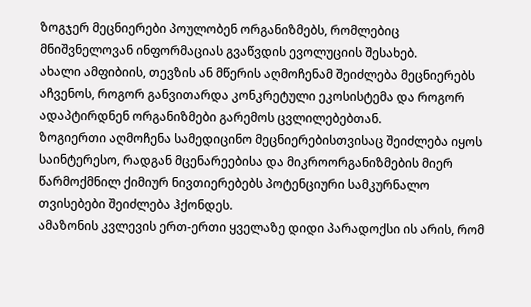ზოგჯერ მეცნიერები პოულობენ ორგანიზმებს, რომლებიც მნიშვნელოვან ინფორმაციას გვაწვდის ევოლუციის შესახებ.
ახალი ამფიბიის, თევზის ან მწერის აღმოჩენამ შეიძლება მეცნიერებს აჩვენოს, როგორ განვითარდა კონკრეტული ეკოსისტემა და როგორ ადაპტირდნენ ორგანიზმები გარემოს ცვლილებებთან.
ზოგიერთი აღმოჩენა სამედიცინო მეცნიერებისთვისაც შეიძლება იყოს საინტერესო, რადგან მცენარეებისა და მიკროორგანიზმების მიერ წარმოქმნილ ქიმიურ ნივთიერებებს პოტენციური სამკურნალო თვისებები შეიძლება ჰქონდეს.
ამაზონის კვლევის ერთ-ერთი ყველაზე დიდი პარადოქსი ის არის, რომ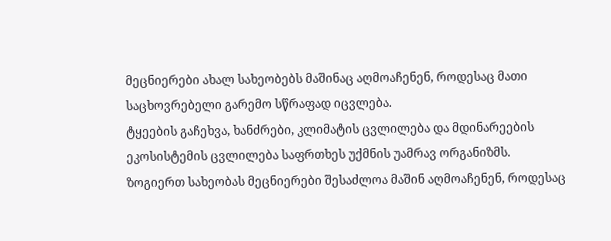მეცნიერები ახალ სახეობებს მაშინაც აღმოაჩენენ, როდესაც მათი საცხოვრებელი გარემო სწრაფად იცვლება.
ტყეების გაჩეხვა, ხანძრები, კლიმატის ცვლილება და მდინარეების ეკოსისტემის ცვლილება საფრთხეს უქმნის უამრავ ორგანიზმს.
ზოგიერთ სახეობას მეცნიერები შესაძლოა მაშინ აღმოაჩენენ, როდესაც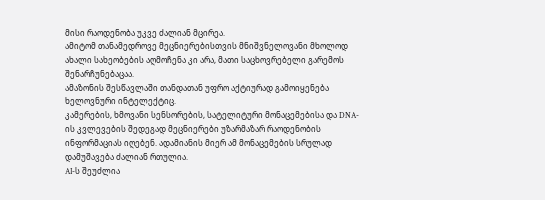მისი რაოდენობა უკვე ძალიან მცირეა.
ამიტომ თანამედროვე მეცნიერებისთვის მნიშვნელოვანი მხოლოდ ახალი სახეობების აღმოჩენა კი არა, მათი საცხოვრებელი გარემოს შენარჩუნებაცაა.
ამაზონის შესწავლაში თანდათან უფრო აქტიურად გამოიყენება ხელოვნური ინტელექტიც.
კამერების, ხმოვანი სენსორების, სატელიტური მონაცემებისა და DNA-ის კვლევების შედეგად მეცნიერები უზარმაზარ რაოდენობის ინფორმაციას იღებენ. ადამიანის მიერ ამ მონაცემების სრულად დამუშავება ძალიან რთულია.
AI-ს შეუძლია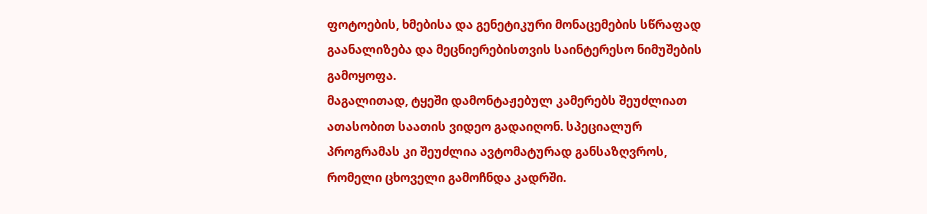ფოტოების, ხმებისა და გენეტიკური მონაცემების სწრაფად გაანალიზება და მეცნიერებისთვის საინტერესო ნიმუშების გამოყოფა.
მაგალითად, ტყეში დამონტაჟებულ კამერებს შეუძლიათ ათასობით საათის ვიდეო გადაიღონ. სპეციალურ პროგრამას კი შეუძლია ავტომატურად განსაზღვროს, რომელი ცხოველი გამოჩნდა კადრში.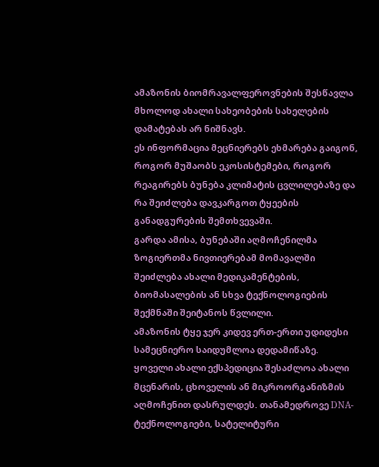ამაზონის ბიომრავალფეროვნების შესწავლა მხოლოდ ახალი სახეობების სახელების დამატებას არ ნიშნავს.
ეს ინფორმაცია მეცნიერებს ეხმარება გაიგონ, როგორ მუშაობს ეკოსისტემები, როგორ რეაგირებს ბუნება კლიმატის ცვლილებაზე და რა შეიძლება დავკარგოთ ტყეების განადგურების შემთხვევაში.
გარდა ამისა, ბუნებაში აღმოჩენილმა ზოგიერთმა ნივთიერებამ მომავალში შეიძლება ახალი მედიკამენტების, ბიომასალების ან სხვა ტექნოლოგიების შექმნაში შეიტანოს წვლილი.
ამაზონის ტყე ჯერ კიდევ ერთ-ერთი უდიდესი სამეცნიერო საიდუმლოა დედამიწაზე.
ყოველი ახალი ექსპედიცია შესაძლოა ახალი მცენარის, ცხოველის ან მიკროორგანიზმის აღმოჩენით დასრულდეს. თანამედროვე DNA-ტექნოლოგიები, სატელიტური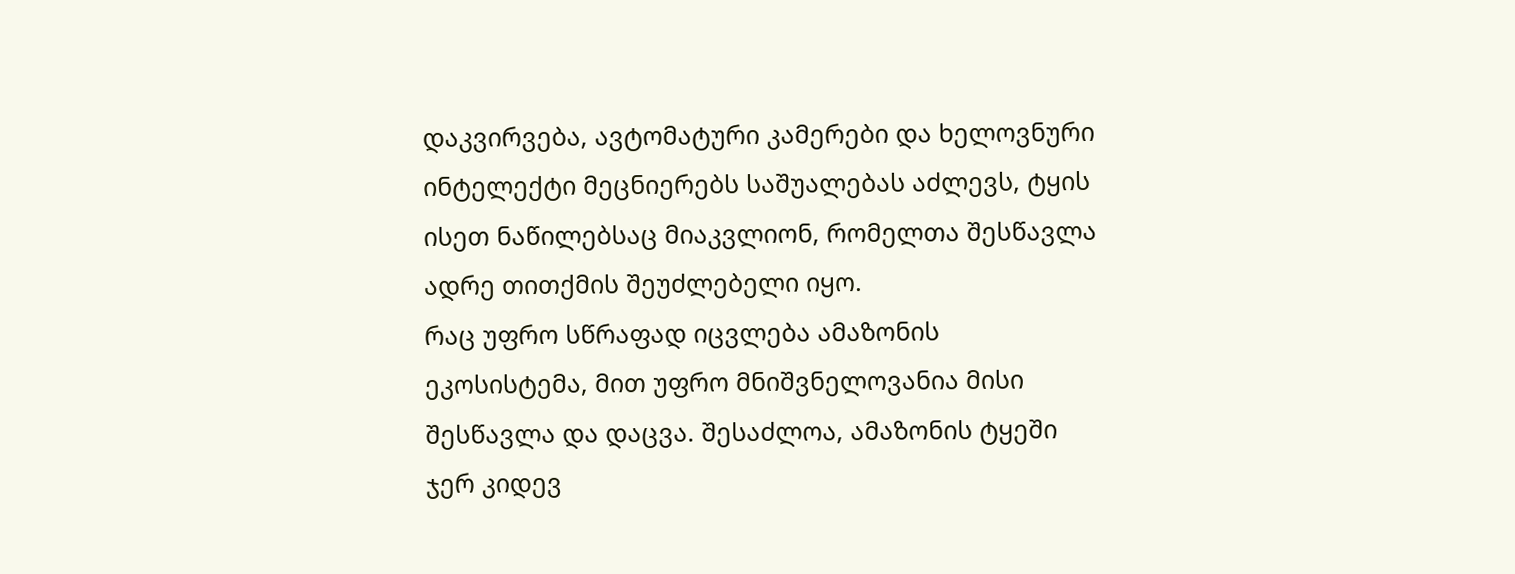დაკვირვება, ავტომატური კამერები და ხელოვნური ინტელექტი მეცნიერებს საშუალებას აძლევს, ტყის ისეთ ნაწილებსაც მიაკვლიონ, რომელთა შესწავლა ადრე თითქმის შეუძლებელი იყო.
რაც უფრო სწრაფად იცვლება ამაზონის ეკოსისტემა, მით უფრო მნიშვნელოვანია მისი შესწავლა და დაცვა. შესაძლოა, ამაზონის ტყეში ჯერ კიდევ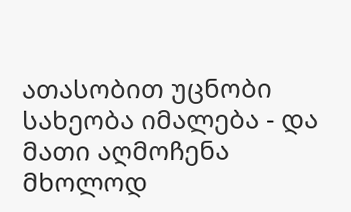ათასობით უცნობი სახეობა იმალება - და მათი აღმოჩენა მხოლოდ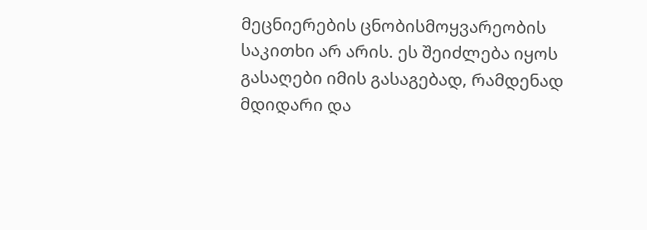მეცნიერების ცნობისმოყვარეობის საკითხი არ არის. ეს შეიძლება იყოს გასაღები იმის გასაგებად, რამდენად მდიდარი და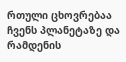რთული ცხოვრებაა ჩვენს პლანეტაზე და რამდენის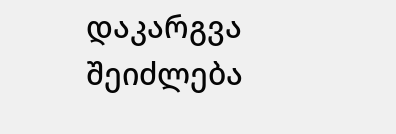დაკარგვა შეიძლება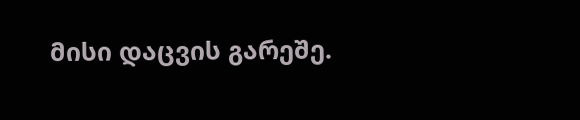მისი დაცვის გარეშე.